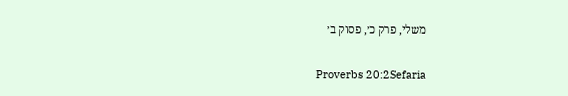משלי, פרק כ׳, פסוק ב׳

Proverbs 20:2Sefaria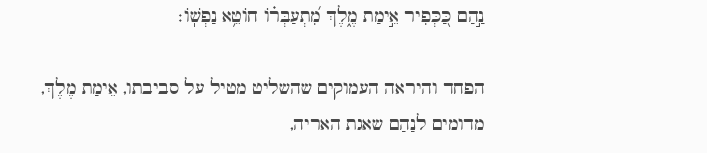נַ֣הַם כַּ֭כְּפִיר אֵ֣ימַת מֶ֑לֶךְ מִ֝תְעַבְּר֗וֹ חוֹטֵ֥א נַפְשֽׁוֹ׃

הפחד והיראה העמוקים שהשליט מטיל על סביבתו, אֵימַת מֶלֶךְ, מדומים לנַהַם שאגת האריה,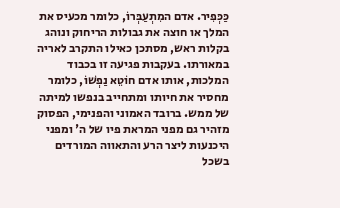כַּכְּפִיר. אדם המִתְעַבְּרוֹ, כלומר מכעיס את המלך או חוצה את גבולות הריחוק ונוהג בקלות ראש, מסתכן כאילו התקרב לאריה במאורתו. בעקבות פגיעה זו בכבוד המלכות, אותו אדם חוֹטֵא נַפְשׁוֹ, כלומר מחסיר את חיותו ומתחייב בנפשו למיתה של ממש. ברובד האמוני והפנימי, הפסוק מזהיר גם מפני המראת פיו של ה' ומפני היכנעות ליצר הרע והתאווה המורדים בשכל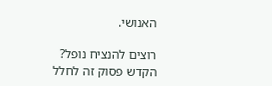האנושי.

רוצים להנציח נופל?
הקדש פסוק זה לחלל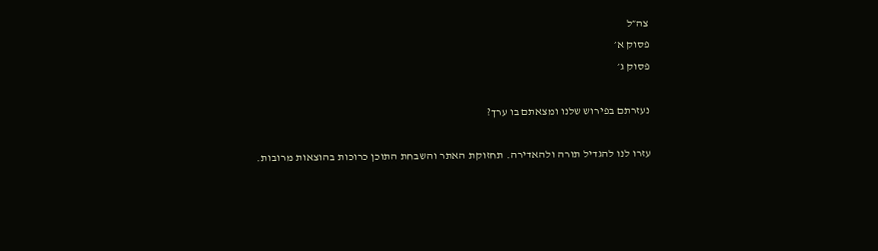צה״ל
פסוק א׳
פסוק ג׳

נעזרתם בפירוש שלנו ומצאתם בו ערך?

עזרו לנו להגדיל תורה ולהאדירה. תחזוקת האתר והשבחת התוכן כרוכות בהוצאות מרובות.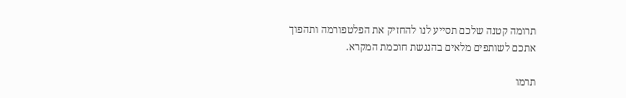תרומה קטנה שלכם תסייע לנו להחזיק את הפלטפורמה ותהפוך אתכם לשותפים מלאים בהנגשת חוכמת המקרא.

תרמו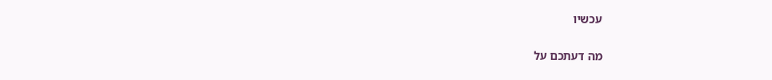עכשיו

מה דעתכם על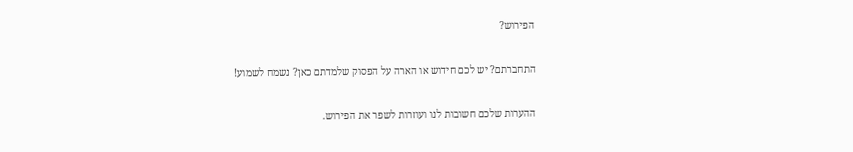הפירוש?

התחברתם? יש לכם חידוש או הארה על הפסוק שלמדתם כאן? נשמח לשמוע!

ההערות שלכם חשובות לנו ועוזרות לשפר את הפירוש.